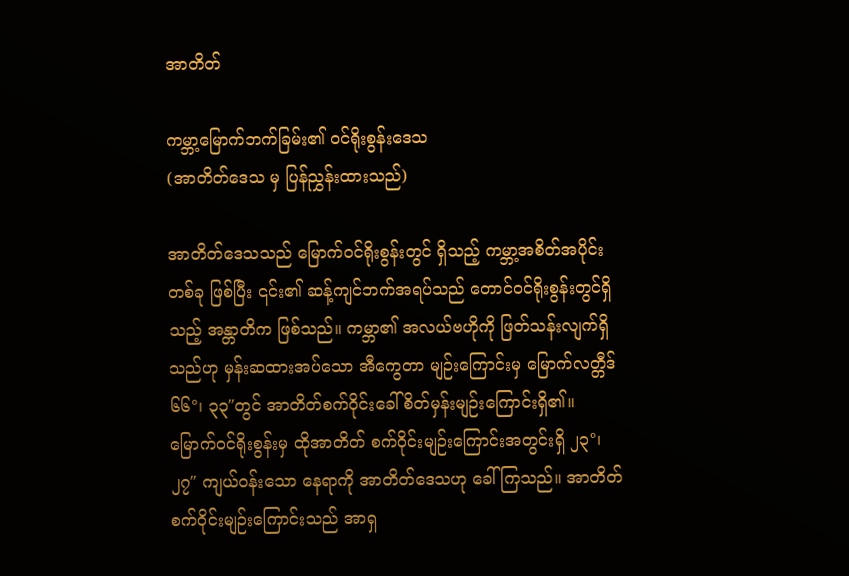အာတိတ်

ကမ္ဘာ့မြောက်ဘက်ခြမ်း၏ ဝင်ရိုးစွန်းဒေသ
(အာတိတ်ဒေသ မှ ပြန်ညွှန်းထားသည်)

အာတိတ်ဒေသသည် မြောက်ဝင်ရိုးစွန်းတွင် ရှိသည့် ကမ္ဘာ့အစိတ်အပိုင်းတစ်ခု ဖြစ်ပြီး ၎င်း၏ ဆန့်ကျင်ဘက်အရပ်သည် တောင်ဝင်ရိုးစွန်းတွင်ရှိသည့် အန္တာတိက ဖြစ်သည်။ ကမ္ဘာ၏ အလယ်ဗဟိုကို ဖြတ်သန်းလျက်ရှိသည်ဟု မှန်းဆထားအပ်သော အီကွေတာ မျဉ်းကြောင်းမှ မြောက်လတ္တီဒ် ၆၆°၊ ၃၃″တွင် အာတိတ်စက်ဝိုင်းခေါ် စိတ်မှန်းမျဉ်းကြောင်းရှိ၏။ မြောက်ဝင်ရိုးစွန်းမှ ထိုအာတိတ် စက်ဝိုင်းမျဉ်းကြောင်းအတွင်းရှိ ၂၃°၊ ၂၇″ ကျယ်ဝန်းသော နေရာကို အာတိတ်ဒေသဟု ခေါ်ကြသည်။ အာတိတ်စက်ဝိုင်းမျဉ်းကြောင်းသည် အာရှ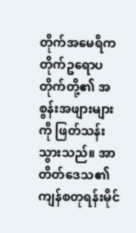တိုက်အမေရိကတိုက်ဥရောပတိုက်တို့၏ အစွန်းအဖျားများကို ဖြတ်သန်းသွားသည်။ အာတိတ်ဒေသ၏ ကျန်စတုရန်းမိုင်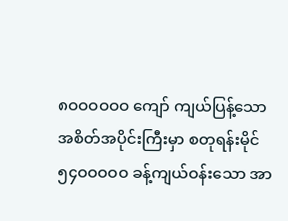၈ဝဝဝဝဝဝ ကျော် ကျယ်ပြန့်သော အစိတ်အပိုင်းကြီးမှာ စတုရန်းမိုင် ၅၄ဝဝဝဝဝ ခန့်ကျယ်ဝန်းသော အာ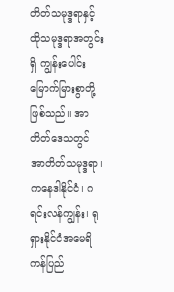တိတ်သမုဒ္ဒရာနှင့် ထိုသမုဒ္ဒရာအတွင်းရှိ ကျွန်းပေါင်း မြောက်မြားစွာတို့ ဖြစ်သည်။ အာတိတ်ဒေသတွင် အာတိတ်သမုဒ္ဒရာ၊ ကနေဒါနိုင်ငံ၊ ဂရင်းလန်ကျွန်း၊ ရုရှားနိုင်ငံအမေရိကန်ပြည်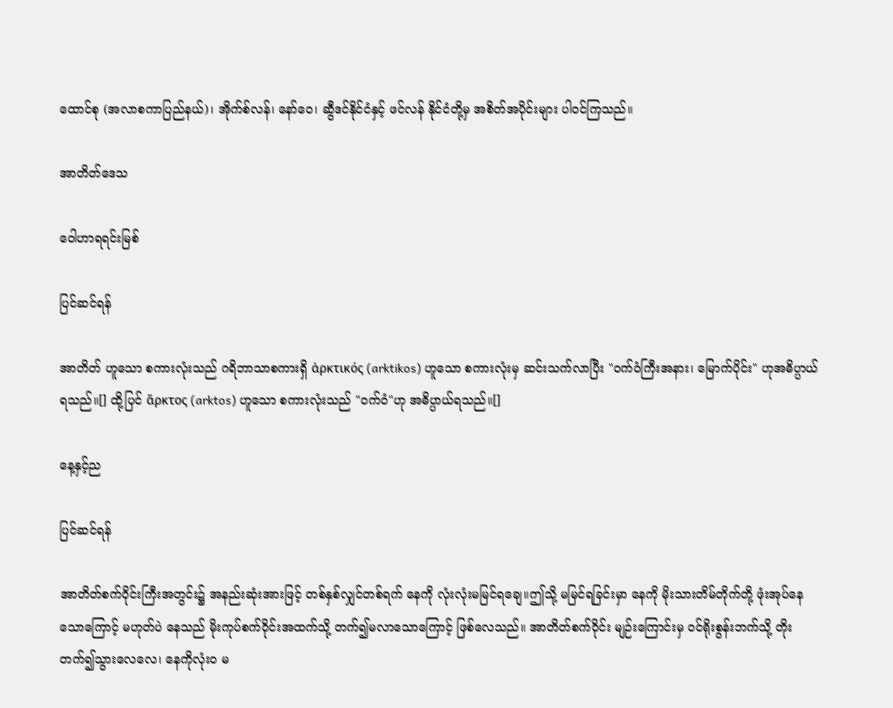ထောင်စု (အလာစကာပြည်နယ်)၊ အိုက်စ်လန်၊ နော်ဝေ၊ ဆွီဒင်နိုင်ငံနှင့် ဖင်လန် နိုင်ငံတို့မှ အစိတ်အပိုင်းများ ပါဝင်ကြသည်။

အာတိတ်ဒေသ

ဝေါဟာရရင်းမြစ်

ပြင်ဆင်ရန်

အာတိတ် ဟူသော စကားလုံးသည် ဂရိဘာသာစကားရှိ ἀρκτικός (arktikos) ဟူသော စကားလုံးမှ ဆင်းသက်လာပြီး "ဝက်ဝံကြီးအနား၊ မြောက်ပိုင်း" ဟုအဓိပ္ပာယ်ရသည်။[] ထို့ပြင် ἄρκτος (arktos) ဟူသော စကားလုံးသည် "ဝက်ဝံ"ဟု အဓိပ္ပာယ်ရသည်။[]

နေ့နှင့်ည

ပြင်ဆင်ရန်

အာတိတ်စက်ဝိုင်းကြီးအတွင်း၌ အနည်းဆုံးအားဖြင့် တစ်နှစ်လျှင်တစ်ရက် နေကို လုံးလုံးမမြင်ရချေ။ဤသို့ မမြင်ရခြင်းမှာ နေကို မိုးသားတိမ်တိုက်တို့ ဖုံးအုပ်နေသောကြောင့် မဟုတ်ပဲ နေသည် မိုးကုပ်စက်ဝိုင်းအထက်သို့ တက်၍မလာသောကြောင့် ဖြစ်လေသည်။ အာတိတ်စက်ဝိုင်း မျဉ်းကြောင်းမှ ဝင်ရိုးစွန်းဘက်သို့ တိုးတက်၍သွားလေလေ၊ နေကိုလုံးဝ မ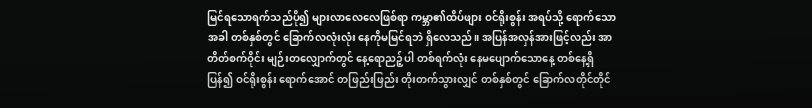မြင်ရသောရက်သည်ပို၍ များလာလေလေဖြစ်ရာ ကမ္ဘာ၏ထိပ်ဖျား ဝင်ရိုးစွန်း အရပ်သို့ ရောက်သောအခါ တစ်နှစ်တွင် ခြောက်လလုံးလုံး နေကိုမမြင်ရဘဲ ရှိလေသည်။ အပြန်အလှန်အားဖြင့်လည်း အာတိတ်စက်ဝိုင်း မျဉ်းတလျှောက်တွင် နေ့ရောညဉ့်ပါ တစ်ရက်လုံး နေမပျောက်သောနေ့ တစ်နေ့ရှိပြန်၍ ဝင်ရိုးစွန်း ရောက်အောင် တဖြည်းဖြည်း တိုးတက်သွားလျှင် တစ်နှစ်တွင် ခြောက်လတိုင်တိုင်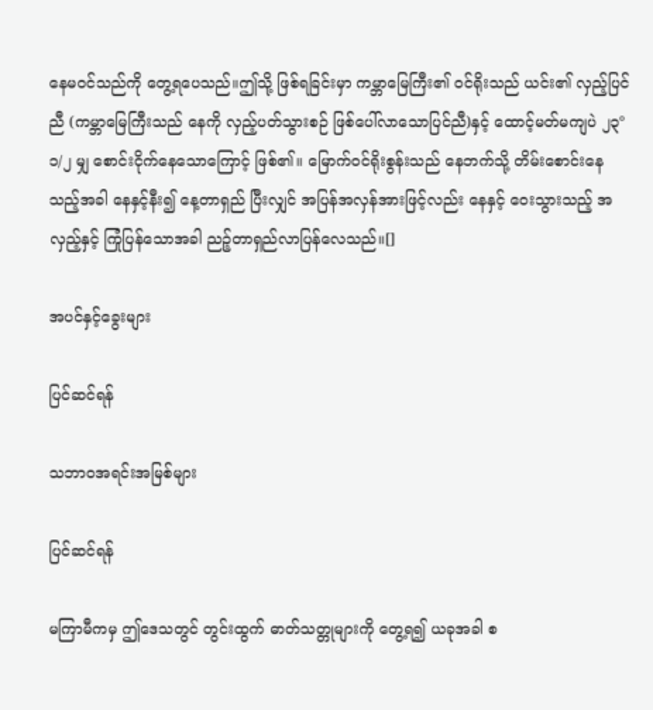နေမဝင်သည်ကို တွေ့ရပေသည်။ဤသို့ ဖြစ်ရခြင်းမှာ ကမ္ဘာမြေကြီး၏ ဝင်ရိုးသည် ယင်း၏ လှည့်ပြင်ညီ (ကမ္ဘာမြေကြီးသည် နေကို လှည့်ပတ်သွားစဉ် ဖြစ်ပေါ်လာသောပြင်ညီ)နှင့် ထောင့်မတ်မကျပဲ ၂၃°၁/၂ မျှ စောင်းငိုက်နေသောကြောင့် ဖြစ်၏။ မြောက်ဝင်ရိုးစွန်းသည် နေဘက်သို့ တိမ်းစောင်းနေသည့်အခါ နေနှင့်နီး၍ နေ့တာရှည် ပြီးလျှင် အပြန်အလှန်အားဖြင့်လည်း နေနှင့် ဝေးသွားသည့် အလှည့်နှင့် ကြုံပြန်သောအခါ ညဉ့်တာရှည်လာပြန်လေသည်။[]

အပင်နှင့်ခွေးများ

ပြင်ဆင်ရန်

သဘာဝအရင်းအမြစ်များ

ပြင်ဆင်ရန်

မကြာမီကမှ ဤဒေသတွင် တွင်းထွက် ဓာတ်သတ္တုများကို တွေ့ရ၍ ယခုအခါ စ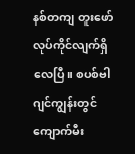နစ်တကျ တူးဖော် လုပ်ကိုင်လျက်ရှိလေပြီ။ စပစ်ဗါဂျင်ကျွန်းတွင် ကျောက်မီး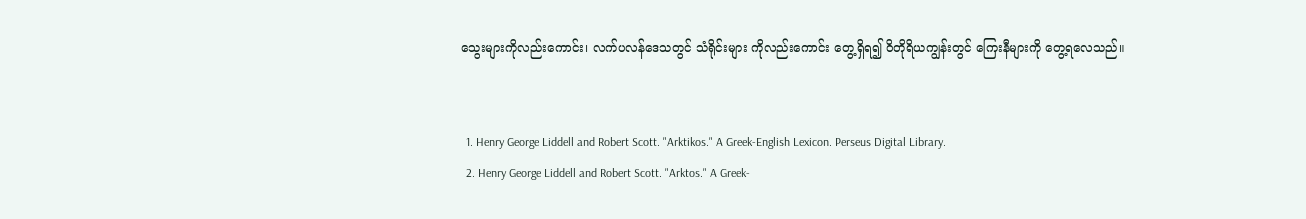သွေးများကိုလည်းကောင်း၊ လက်ပလန်ဒေသတွင် သံရိုင်းများ ကိုလည်းကောင်း တွေ့ရှိရ၍ ဝိတိုရိယကျွန်းတွင် ကြေးနီများကို တွေ့ရလေသည်။


  1. Henry George Liddell and Robert Scott. "Arktikos." A Greek-English Lexicon. Perseus Digital Library.
  2. Henry George Liddell and Robert Scott. "Arktos." A Greek-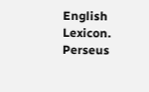English Lexicon. Perseus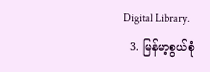Digital Library.
  3. မြန်မာ့စွယ်စုံ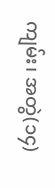ကျမ်း၊ အတွဲ(၁၄)